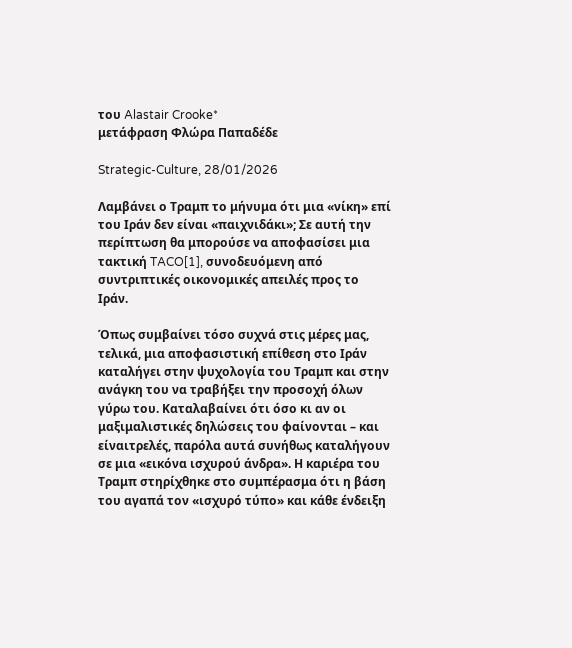του Alastair Crooke*
μετάφραση Φλώρα Παπαδέδε

Strategic-Culture, 28/01/2026

Λαμβάνει ο Τραμπ το μήνυμα ότι μια «νίκη» επί του Ιράν δεν είναι «παιχνιδάκι»; Σε αυτή την περίπτωση θα μπορούσε να αποφασίσει μια τακτική TACO[1], συνοδευόμενη από συντριπτικές οικονομικές απειλές προς το Ιράν.

Όπως συμβαίνει τόσο συχνά στις μέρες μας, τελικά, μια αποφασιστική επίθεση στο Ιράν καταλήγει στην ψυχολογία του Τραμπ και στην ανάγκη του να τραβήξει την προσοχή όλων γύρω του. Καταλαβαίνει ότι όσο κι αν οι μαξιμαλιστικές δηλώσεις του φαίνονται – και είναιτρελές, παρόλα αυτά συνήθως καταλήγουν σε μια «εικόνα ισχυρού άνδρα». Η καριέρα του Τραμπ στηρίχθηκε στο συμπέρασμα ότι η βάση του αγαπά τον «ισχυρό τύπο» και κάθε ένδειξη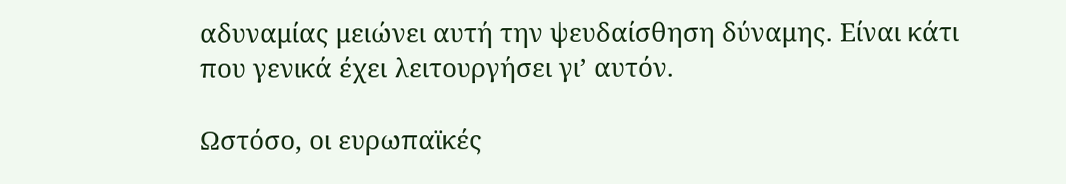αδυναμίας μειώνει αυτή την ψευδαίσθηση δύναμης. Είναι κάτι που γενικά έχει λειτουργήσει γι’ αυτόν.

Ωστόσο, οι ευρωπαϊκές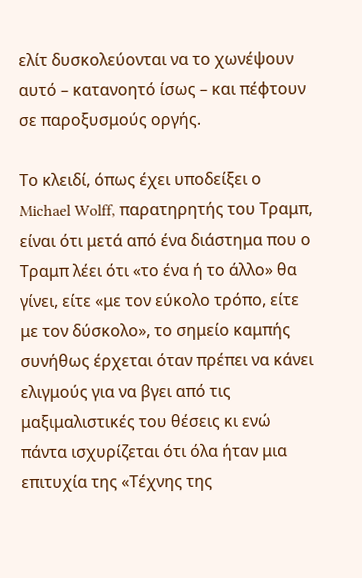ελίτ δυσκολεύονται να το χωνέψουν αυτό – κατανοητό ίσως – και πέφτουν σε παροξυσμούς οργής.

Το κλειδί, όπως έχει υποδείξει ο Michael Wolff, παρατηρητής του Τραμπ, είναι ότι μετά από ένα διάστημα που ο Τραμπ λέει ότι «το ένα ή το άλλο» θα γίνει, είτε «με τον εύκολο τρόπο, είτε με τον δύσκολο», το σημείο καμπής συνήθως έρχεται όταν πρέπει να κάνει ελιγμούς για να βγει από τις μαξιμαλιστικές του θέσεις κι ενώ πάντα ισχυρίζεται ότι όλα ήταν μια επιτυχία της «Τέχνης της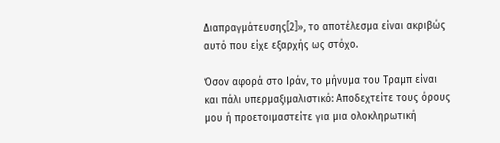Διαπραγμάτευσης[2]», το αποτέλεσμα είναι ακριβώς αυτό που είχε εξαρχής ως στόχο.

Όσον αφορά στο Ιράν, το μήνυμα του Τραμπ είναι και πάλι υπερμαξιμαλιστικό: Αποδεχτείτε τους όρους μου ή προετοιμαστείτε για μια ολοκληρωτική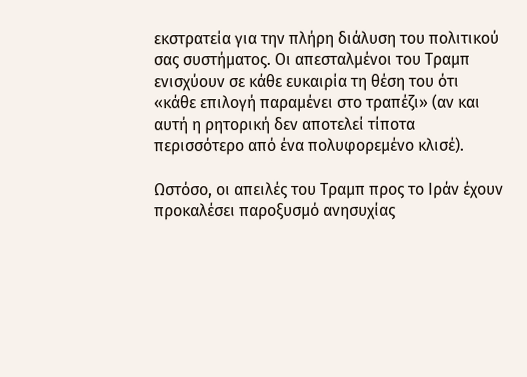εκστρατεία για την πλήρη διάλυση του πολιτικού σας συστήματος. Οι απεσταλμένοι του Τραμπ ενισχύουν σε κάθε ευκαιρία τη θέση του ότι «κάθε επιλογή παραμένει στο τραπέζι» (αν και αυτή η ρητορική δεν αποτελεί τίποτα περισσότερο από ένα πολυφορεμένο κλισέ).

Ωστόσο, οι απειλές του Τραμπ προς το Ιράν έχουν προκαλέσει παροξυσμό ανησυχίας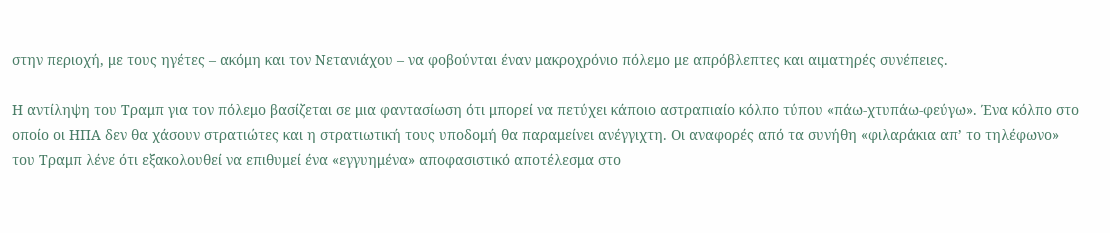στην περιοχή, με τους ηγέτες – ακόμη και τον Νετανιάχου – να φοβούνται έναν μακροχρόνιο πόλεμο με απρόβλεπτες και αιματηρές συνέπειες.

Η αντίληψη του Τραμπ για τον πόλεμο βασίζεται σε μια φαντασίωση ότι μπορεί να πετύχει κάποιο αστραπιαίο κόλπο τύπου «πάω-χτυπάω-φεύγω». Ένα κόλπο στο οποίο οι ΗΠΑ δεν θα χάσουν στρατιώτες και η στρατιωτική τους υποδομή θα παραμείνει ανέγγιχτη. Οι αναφορές από τα συνήθη «φιλαράκια απ’ το τηλέφωνο» του Τραμπ λένε ότι εξακολουθεί να επιθυμεί ένα «εγγυημένα» αποφασιστικό αποτέλεσμα στο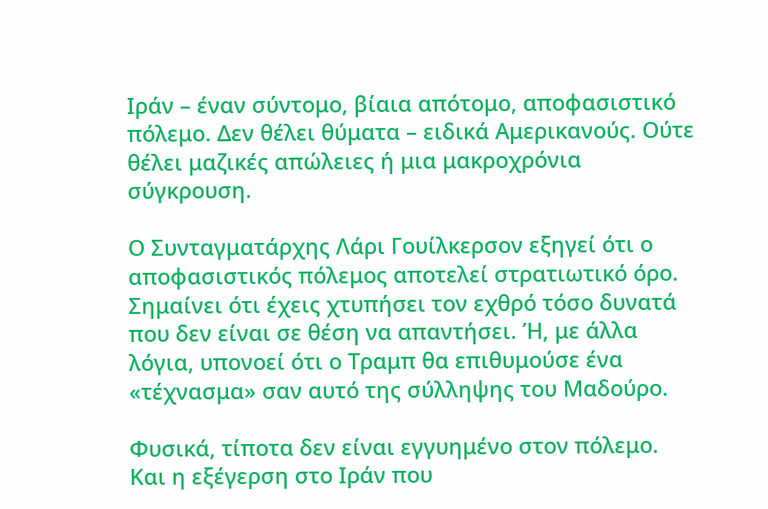Ιράν – έναν σύντομο, βίαια απότομο, αποφασιστικό πόλεμο. Δεν θέλει θύματα – ειδικά Αμερικανούς. Ούτε θέλει μαζικές απώλειες ή μια μακροχρόνια σύγκρουση.

Ο Συνταγματάρχης Λάρι Γουίλκερσον εξηγεί ότι ο αποφασιστικός πόλεμος αποτελεί στρατιωτικό όρο. Σημαίνει ότι έχεις χτυπήσει τον εχθρό τόσο δυνατά που δεν είναι σε θέση να απαντήσει. Ή, με άλλα λόγια, υπονοεί ότι ο Τραμπ θα επιθυμούσε ένα «τέχνασμα» σαν αυτό της σύλληψης του Μαδούρο.

Φυσικά, τίποτα δεν είναι εγγυημένο στον πόλεμο. Και η εξέγερση στο Ιράν που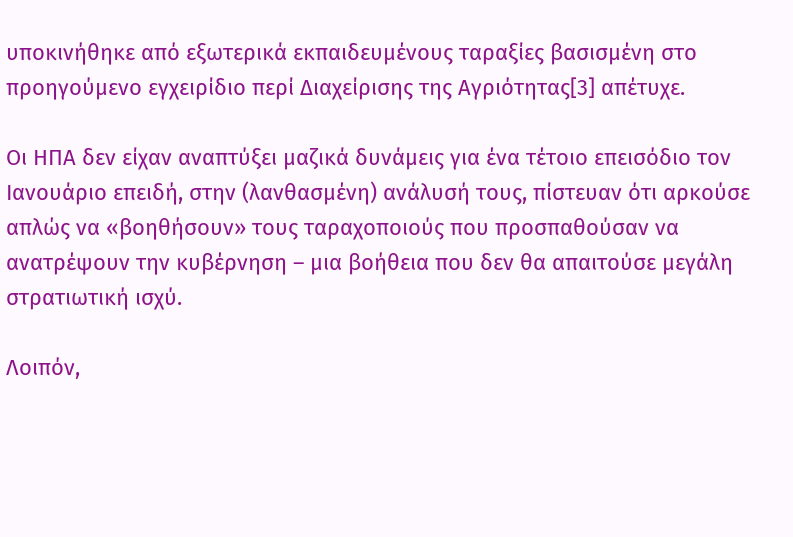υποκινήθηκε από εξωτερικά εκπαιδευμένους ταραξίες βασισμένη στο προηγούμενο εγχειρίδιο περί Διαχείρισης της Αγριότητας[3] απέτυχε.

Οι ΗΠΑ δεν είχαν αναπτύξει μαζικά δυνάμεις για ένα τέτοιο επεισόδιο τον Ιανουάριο επειδή, στην (λανθασμένη) ανάλυσή τους, πίστευαν ότι αρκούσε απλώς να «βοηθήσουν» τους ταραχοποιούς που προσπαθούσαν να ανατρέψουν την κυβέρνηση – μια βοήθεια που δεν θα απαιτούσε μεγάλη στρατιωτική ισχύ.

Λοιπόν,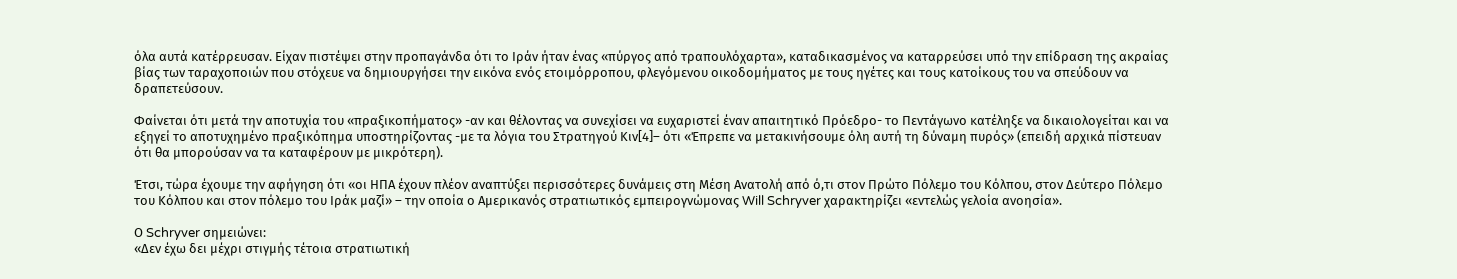όλα αυτά κατέρρευσαν. Είχαν πιστέψει στην προπαγάνδα ότι το Ιράν ήταν ένας «πύργος από τραπουλόχαρτα», καταδικασμένος να καταρρεύσει υπό την επίδραση της ακραίας βίας των ταραχοποιών που στόχευε να δημιουργήσει την εικόνα ενός ετοιμόρροπου, φλεγόμενου οικοδομήματος με τους ηγέτες και τους κατοίκους του να σπεύδουν να δραπετεύσουν.

Φαίνεται ότι μετά την αποτυχία του «πραξικοπήματος» -αν και θέλοντας να συνεχίσει να ευχαριστεί έναν απαιτητικό Πρόεδρο- το Πεντάγωνο κατέληξε να δικαιολογείται και να εξηγεί το αποτυχημένο πραξικόπημα υποστηρίζοντας -με τα λόγια του Στρατηγού Κιν[4]– ότι «Έπρεπε να μετακινήσουμε όλη αυτή τη δύναμη πυρός» (επειδή αρχικά πίστευαν ότι θα μπορούσαν να τα καταφέρουν με μικρότερη).

Έτσι, τώρα έχουμε την αφήγηση ότι «οι ΗΠΑ έχουν πλέον αναπτύξει περισσότερες δυνάμεις στη Μέση Ανατολή από ό,τι στον Πρώτο Πόλεμο του Κόλπου, στον Δεύτερο Πόλεμο του Κόλπου και στον πόλεμο του Ιράκ μαζί» – την οποία ο Αμερικανός στρατιωτικός εμπειρογνώμονας Will Schryver χαρακτηρίζει «εντελώς γελοία ανοησία».

Ο Schryver σημειώνει:
«Δεν έχω δει μέχρι στιγμής τέτοια στρατιωτική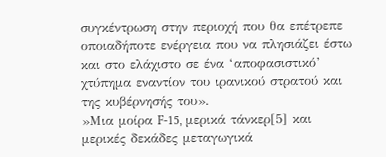συγκέντρωση στην περιοχή που θα επέτρεπε οποιαδήποτε ενέργεια που να πλησιάζει έστω και στο ελάχιστο σε ένα ‘αποφασιστικό’ χτύπημα εναντίον του ιρανικού στρατού και της κυβέρνησής του».
»Μια μοίρα F-15, μερικά τάνκερ[5] και μερικές δεκάδες μεταγωγικά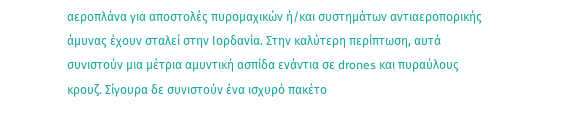αεροπλάνα για αποστολές πυρομαχικών ή/και συστημάτων αντιαεροπορικής άμυνας έχουν σταλεί στην Ιορδανία. Στην καλύτερη περίπτωση, αυτά συνιστούν μια μέτρια αμυντική ασπίδα ενάντια σε drones και πυραύλους κρουζ. Σίγουρα δε συνιστούν ένα ισχυρό πακέτο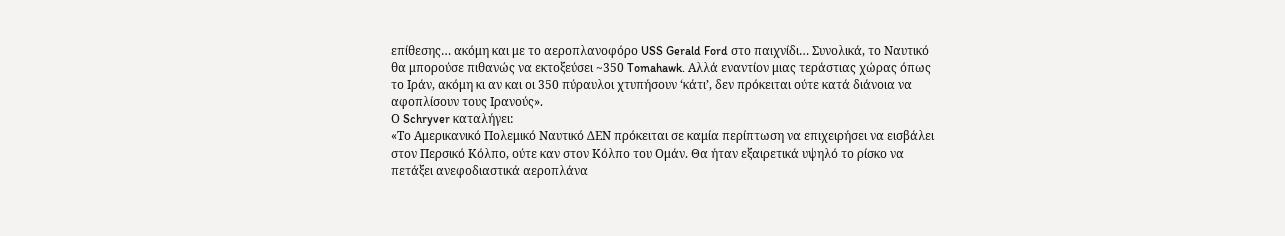επίθεσης… ακόμη και με το αεροπλανοφόρο USS Gerald Ford στο παιχνίδι… Συνολικά, το Ναυτικό θα μπορούσε πιθανώς να εκτοξεύσει ~350 Tomahawk. Αλλά εναντίον μιας τεράστιας χώρας όπως το Ιράν, ακόμη κι αν και οι 350 πύραυλοι χτυπήσουν ‘κάτι’, δεν πρόκειται ούτε κατά διάνοια να αφοπλίσουν τους Ιρανούς».
Ο Schryver καταλήγει:
«Το Αμερικανικό Πολεμικό Ναυτικό ΔΕΝ πρόκειται σε καμία περίπτωση να επιχειρήσει να εισβάλει στον Περσικό Κόλπο, ούτε καν στον Κόλπο του Ομάν. Θα ήταν εξαιρετικά υψηλό το ρίσκο να πετάξει ανεφοδιαστικά αεροπλάνα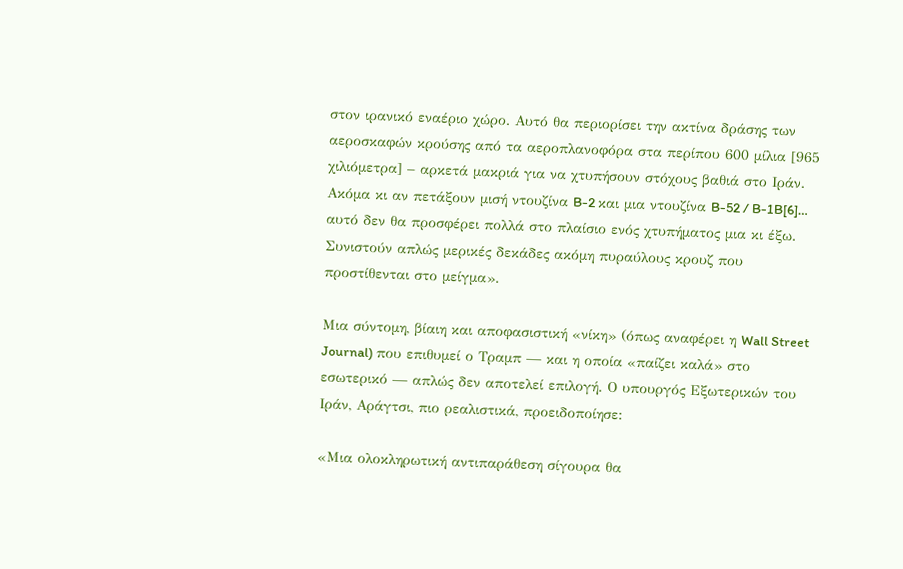στον ιρανικό εναέριο χώρο. Αυτό θα περιορίσει την ακτίνα δράσης των αεροσκαφών κρούσης από τα αεροπλανοφόρα στα περίπου 600 μίλια [965 χιλιόμετρα] – αρκετά μακριά για να χτυπήσουν στόχους βαθιά στο Ιράν. Ακόμα κι αν πετάξουν μισή ντουζίνα B-2 και μια ντουζίνα B-52 / B-1B[6]… αυτό δεν θα προσφέρει πολλά στο πλαίσιο ενός χτυπήματος μια κι έξω. Συνιστούν απλώς μερικές δεκάδες ακόμη πυραύλους κρουζ που προστίθενται στο μείγμα».

Μια σύντομη, βίαιη και αποφασιστική «νίκη» (όπως αναφέρει η Wall Street Journal) που επιθυμεί ο Τραμπ — και η οποία «παίζει καλά» στο εσωτερικό — απλώς δεν αποτελεί επιλογή. Ο υπουργός Εξωτερικών του Ιράν, Αράγτσι, πιο ρεαλιστικά, προειδοποίησε:

«Μια ολοκληρωτική αντιπαράθεση σίγουρα θα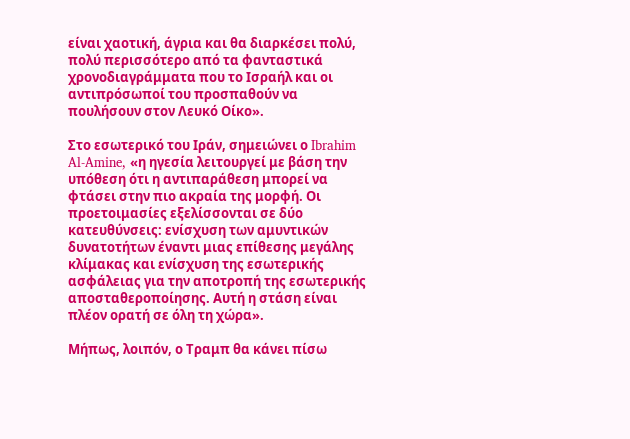είναι χαοτική, άγρια και θα διαρκέσει πολύ, πολύ περισσότερο από τα φανταστικά χρονοδιαγράμματα που το Ισραήλ και οι αντιπρόσωποί του προσπαθούν να πουλήσουν στον Λευκό Οίκο».

Στο εσωτερικό του Ιράν, σημειώνει ο Ibrahim Al-Amine, «η ηγεσία λειτουργεί με βάση την υπόθεση ότι η αντιπαράθεση μπορεί να φτάσει στην πιο ακραία της μορφή. Οι προετοιμασίες εξελίσσονται σε δύο κατευθύνσεις: ενίσχυση των αμυντικών δυνατοτήτων έναντι μιας επίθεσης μεγάλης κλίμακας και ενίσχυση της εσωτερικής ασφάλειας για την αποτροπή της εσωτερικής αποσταθεροποίησης. Αυτή η στάση είναι πλέον ορατή σε όλη τη χώρα».

Μήπως, λοιπόν, ο Τραμπ θα κάνει πίσω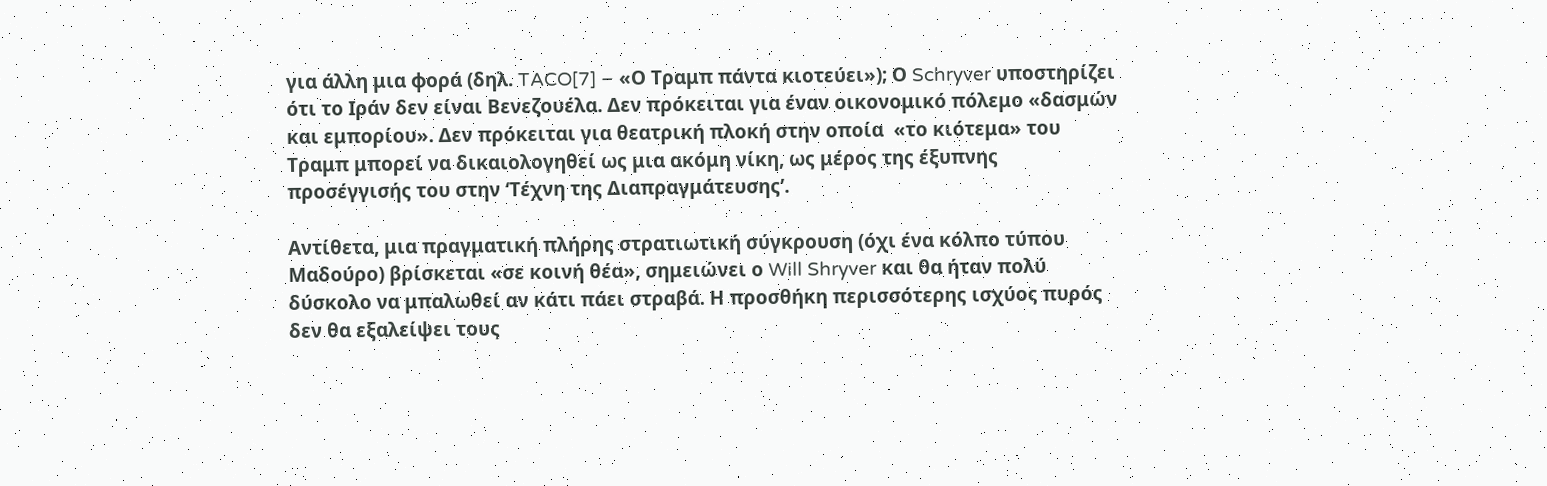για άλλη μια φορά (δηλ. TACO[7] – «Ο Τραμπ πάντα κιοτεύει»); Ο Schryver υποστηρίζει ότι το Ιράν δεν είναι Βενεζουέλα. Δεν πρόκειται για έναν οικονομικό πόλεμο «δασμών και εμπορίου». Δεν πρόκειται για θεατρική πλοκή στην οποία  «το κιότεμα» του Τραμπ μπορεί να δικαιολογηθεί ως μια ακόμη νίκη, ως μέρος της έξυπνης προσέγγισής του στην ‘Τέχνη της Διαπραγμάτευσης’.

Αντίθετα, μια πραγματική πλήρης στρατιωτική σύγκρουση (όχι ένα κόλπο τύπου Μαδούρο) βρίσκεται «σε κοινή θέα», σημειώνει ο Will Shryver και θα ήταν πολύ δύσκολο να μπαλωθεί αν κάτι πάει στραβά. Η προσθήκη περισσότερης ισχύος πυρός δεν θα εξαλείψει τους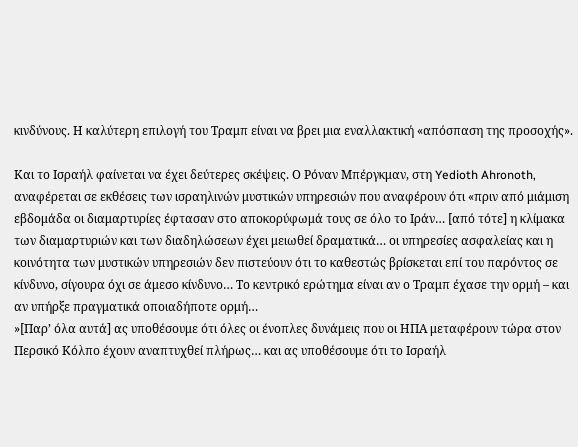κινδύνους. Η καλύτερη επιλογή του Τραμπ είναι να βρει μια εναλλακτική «απόσπαση της προσοχής».

Και το Ισραήλ φαίνεται να έχει δεύτερες σκέψεις. Ο Ρόναν Μπέργκμαν, στη Yedioth Ahronoth, αναφέρεται σε εκθέσεις των ισραηλινών μυστικών υπηρεσιών που αναφέρουν ότι «πριν από μιάμιση εβδομάδα οι διαμαρτυρίες έφτασαν στο αποκορύφωμά τους σε όλο το Ιράν… [από τότε] η κλίμακα των διαμαρτυριών και των διαδηλώσεων έχει μειωθεί δραματικά… οι υπηρεσίες ασφαλείας και η κοινότητα των μυστικών υπηρεσιών δεν πιστεύουν ότι το καθεστώς βρίσκεται επί του παρόντος σε κίνδυνο, σίγουρα όχι σε άμεσο κίνδυνο… Το κεντρικό ερώτημα είναι αν ο Τραμπ έχασε την ορμή – και αν υπήρξε πραγματικά οποιαδήποτε ορμή…
»[Παρ’ όλα αυτά] ας υποθέσουμε ότι όλες οι ένοπλες δυνάμεις που οι ΗΠΑ μεταφέρουν τώρα στον Περσικό Κόλπο έχουν αναπτυχθεί πλήρως… και ας υποθέσουμε ότι το Ισραήλ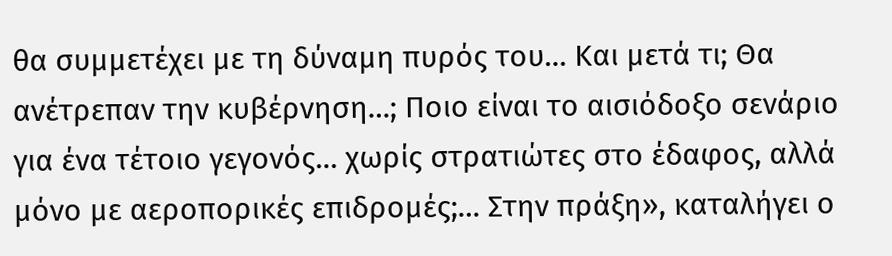θα συμμετέχει με τη δύναμη πυρός του… Και μετά τι; Θα ανέτρεπαν την κυβέρνηση…; Ποιο είναι το αισιόδοξο σενάριο για ένα τέτοιο γεγονός… χωρίς στρατιώτες στο έδαφος, αλλά μόνο με αεροπορικές επιδρομές;… Στην πράξη», καταλήγει ο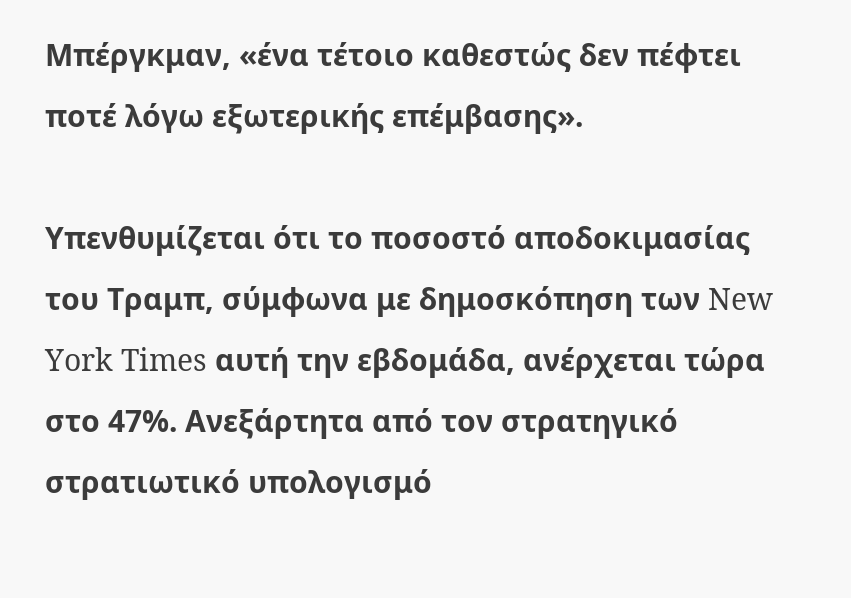Μπέργκμαν, «ένα τέτοιο καθεστώς δεν πέφτει ποτέ λόγω εξωτερικής επέμβασης».

Υπενθυμίζεται ότι το ποσοστό αποδοκιμασίας του Τραμπ, σύμφωνα με δημοσκόπηση των New York Times αυτή την εβδομάδα, ανέρχεται τώρα στο 47%. Ανεξάρτητα από τον στρατηγικό στρατιωτικό υπολογισμό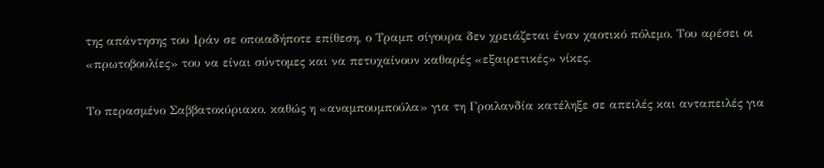της απάντησης του Ιράν σε οποιαδήποτε επίθεση, ο Τραμπ σίγουρα δεν χρειάζεται έναν χαοτικό πόλεμο. Του αρέσει οι «πρωτοβουλίες» του να είναι σύντομες και να πετυχαίνουν καθαρές «εξαιρετικές» νίκες.

Το περασμένο Σαββατοκύριακο, καθώς η «αναμπουμπούλα» για τη Γροιλανδία κατέληξε σε απειλές και ανταπειλές για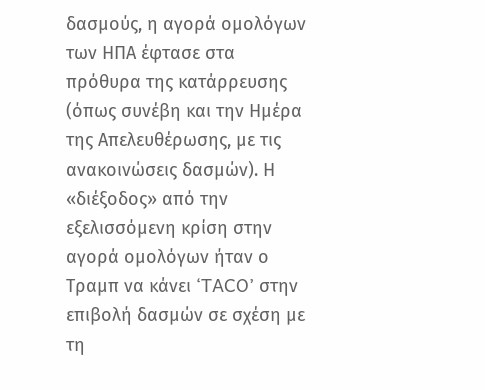δασμούς, η αγορά ομολόγων των ΗΠΑ έφτασε στα πρόθυρα της κατάρρευσης (όπως συνέβη και την Ημέρα της Απελευθέρωσης, με τις ανακοινώσεις δασμών). Η «διέξοδος» από την εξελισσόμενη κρίση στην αγορά ομολόγων ήταν ο Τραμπ να κάνει ‘TACO’ στην επιβολή δασμών σε σχέση με τη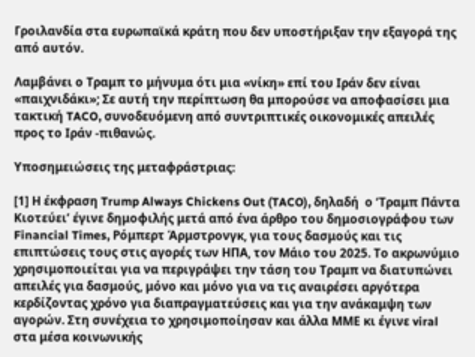Γροιλανδία στα ευρωπαϊκά κράτη που δεν υποστήριξαν την εξαγορά της από αυτόν.

Λαμβάνει ο Τραμπ το μήνυμα ότι μια «νίκη» επί του Ιράν δεν είναι «παιχνιδάκι»; Σε αυτή την περίπτωση θα μπορούσε να αποφασίσει μια τακτική TACO, συνοδευόμενη από συντριπτικές οικονομικές απειλές προς το Ιράν -πιθανώς.

Υποσημειώσεις της μεταφράστριας:

[1] Η έκφραση Trump Always Chickens Out (TACO), δηλαδή  ο ‘Τραμπ Πάντα Κιοτεύει’ έγινε δημοφιλής μετά από ένα άρθρο του δημοσιογράφου των Financial Times, Ρόμπερτ Άρμστρονγκ, για τους δασμούς και τις επιπτώσεις τους στις αγορές των ΗΠΑ, τον Μάιο του 2025. Το ακρωνύμιο χρησιμοποιείται για να περιγράψει την τάση του Τραμπ να διατυπώνει απειλές για δασμούς, μόνο και μόνο για να τις αναιρέσει αργότερα κερδίζοντας χρόνο για διαπραγματεύσεις και για την ανάκαμψη των αγορών. Στη συνέχεια το χρησιμοποίησαν και άλλα ΜΜΕ κι έγινε viral στα μέσα κοινωνικής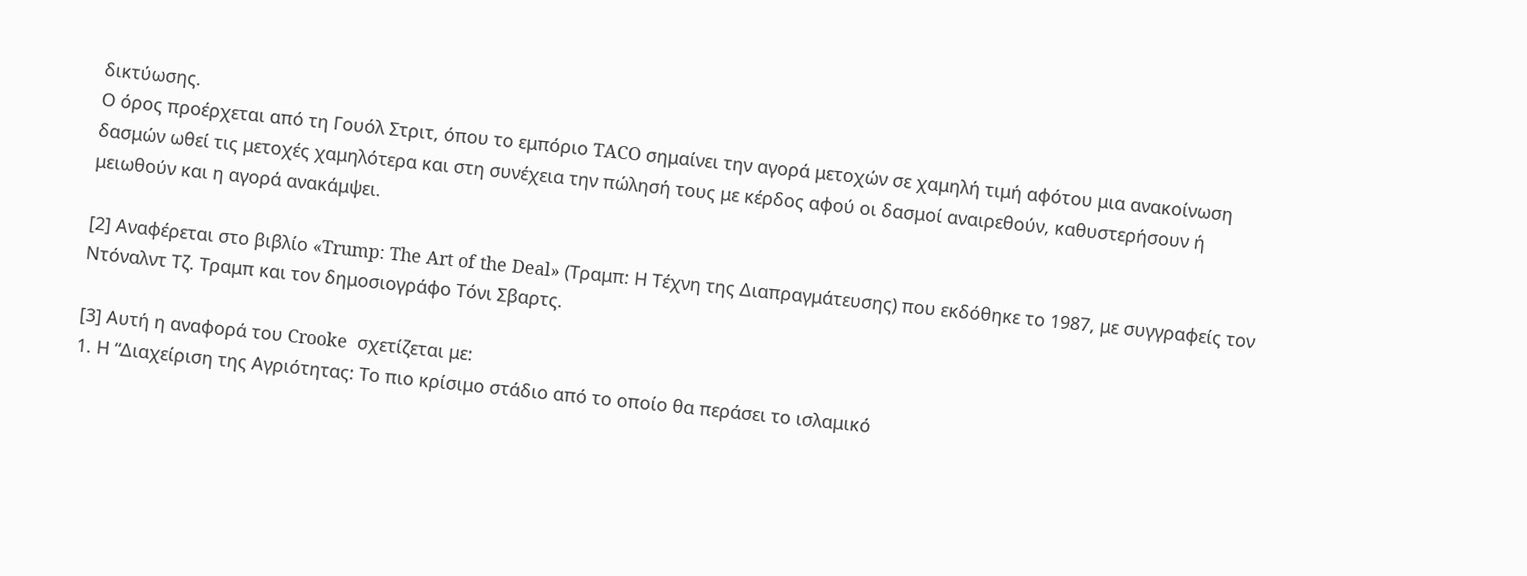δικτύωσης.
Ο όρος προέρχεται από τη Γουόλ Στριτ, όπου το εμπόριο TACO σημαίνει την αγορά μετοχών σε χαμηλή τιμή αφότου μια ανακοίνωση δασμών ωθεί τις μετοχές χαμηλότερα και στη συνέχεια την πώλησή τους με κέρδος αφού οι δασμοί αναιρεθούν, καθυστερήσουν ή μειωθούν και η αγορά ανακάμψει.

[2] Αναφέρεται στο βιβλίο «Trump: The Art of the Deal» (Τραμπ: Η Τέχνη της Διαπραγμάτευσης) που εκδόθηκε το 1987, με συγγραφείς τον Ντόναλντ Τζ. Τραμπ και τον δημοσιογράφο Τόνι Σβαρτς.

[3] Αυτή η αναφορά του Crooke  σχετίζεται με:
1. Η “Διαχείριση της Αγριότητας: Το πιο κρίσιμο στάδιο από το οποίο θα περάσει το ισλαμικό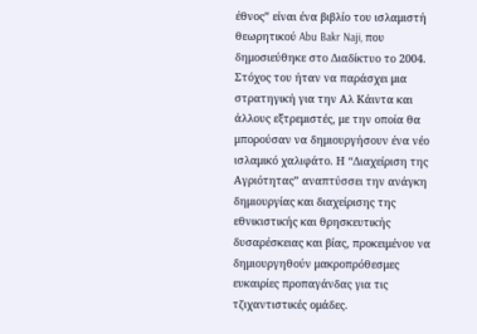έθνος” είναι ένα βιβλίο του ισλαμιστή θεωρητικού Abu Bakr Naji, που δημοσιεύθηκε στο Διαδίκτυο το 2004. Στόχος του ήταν να παράσχει μια στρατηγική για την Αλ Κάιντα και άλλους εξτρεμιστές, με την οποία θα μπορούσαν να δημιουργήσουν ένα νέο ισλαμικό χαλιφάτο. Η “Διαχείριση της Αγριότητας” αναπτύσσει την ανάγκη δημιουργίας και διαχείρισης της εθνικιστικής και θρησκευτικής δυσαρέσκειας και βίας, προκειμένου να δημιουργηθούν μακροπρόθεσμες ευκαιρίες προπαγάνδας για τις τζιχαντιστικές ομάδες.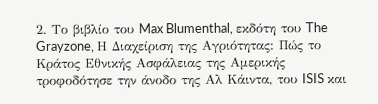2. Το βιβλίο του Max Blumenthal, εκδότη του The Grayzone, Η Διαχείριση της Αγριότητας: Πώς το Κράτος Εθνικής Ασφάλειας της Αμερικής τροφοδότησε την άνοδο της Αλ Κάιντα, του ISIS και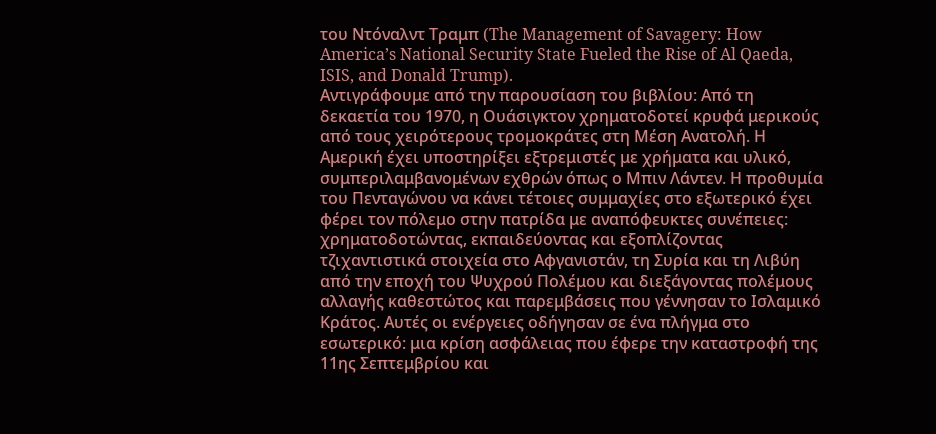του Ντόναλντ Τραμπ (The Management of Savagery: How America’s National Security State Fueled the Rise of Al Qaeda, ISIS, and Donald Trump).
Αντιγράφουμε από την παρουσίαση του βιβλίου: Από τη δεκαετία του 1970, η Ουάσιγκτον χρηματοδοτεί κρυφά μερικούς από τους χειρότερους τρομοκράτες στη Μέση Ανατολή. Η Αμερική έχει υποστηρίξει εξτρεμιστές με χρήματα και υλικό, συμπεριλαμβανομένων εχθρών όπως ο Μπιν Λάντεν. Η προθυμία του Πενταγώνου να κάνει τέτοιες συμμαχίες στο εξωτερικό έχει φέρει τον πόλεμο στην πατρίδα με αναπόφευκτες συνέπειες: χρηματοδοτώντας, εκπαιδεύοντας και εξοπλίζοντας τζιχαντιστικά στοιχεία στο Αφγανιστάν, τη Συρία και τη Λιβύη από την εποχή του Ψυχρού Πολέμου και διεξάγοντας πολέμους αλλαγής καθεστώτος και παρεμβάσεις που γέννησαν το Ισλαμικό Κράτος. Αυτές οι ενέργειες οδήγησαν σε ένα πλήγμα στο εσωτερικό: μια κρίση ασφάλειας που έφερε την καταστροφή της 11ης Σεπτεμβρίου και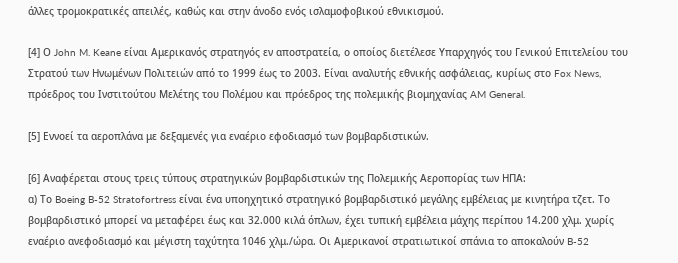άλλες τρομοκρατικές απειλές, καθώς και στην άνοδο ενός ισλαμοφοβικού εθνικισμού.

[4] Ο John M. Keane είναι Αμερικανός στρατηγός εν αποστρατεία, ο οποίος διετέλεσε Υπαρχηγός του Γενικού Επιτελείου του Στρατού των Ηνωμένων Πολιτειών από το 1999 έως το 2003. Είναι αναλυτής εθνικής ασφάλειας, κυρίως στο Fox News, πρόεδρος του Ινστιτούτου Μελέτης του Πολέμου και πρόεδρος της πολεμικής βιομηχανίας AM General.

[5] Εννοεί τα αεροπλάνα με δεξαμενές για εναέριο εφοδιασμό των βομβαρδιστικών.

[6] Αναφέρεται στους τρεις τύπους στρατηγικών βομβαρδιστικών της Πολεμικής Αεροπορίας των ΗΠΑ:
α) Το Boeing B-52 Stratofortress είναι ένα υποηχητικό στρατηγικό βομβαρδιστικό μεγάλης εμβέλειας με κινητήρα τζετ. Το βομβαρδιστικό μπορεί να μεταφέρει έως και 32.000 κιλά όπλων, έχει τυπική εμβέλεια μάχης περίπου 14.200 χλμ. χωρίς εναέριο ανεφοδιασμό και μέγιστη ταχύτητα 1046 χλμ./ώρα. Οι Αμερικανοί στρατιωτικοί σπάνια το αποκαλούν B-52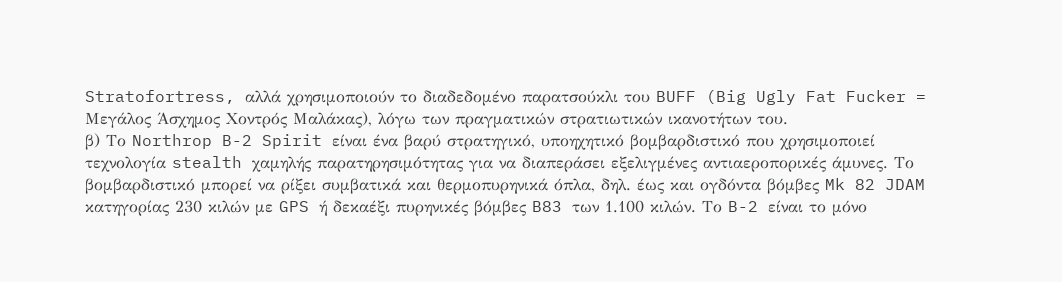Stratofortress, αλλά χρησιμοποιούν το διαδεδομένο παρατσούκλι του BUFF (Big Ugly Fat Fucker = Μεγάλος Άσχημος Χοντρός Μαλάκας), λόγω των πραγματικών στρατιωτικών ικανοτήτων του.
β) Το Northrop B-2 Spirit είναι ένα βαρύ στρατηγικό, υποηχητικό βομβαρδιστικό που χρησιμοποιεί τεχνολογία stealth χαμηλής παρατηρησιμότητας για να διαπεράσει εξελιγμένες αντιαεροπορικές άμυνες. Το βομβαρδιστικό μπορεί να ρίξει συμβατικά και θερμοπυρηνικά όπλα, δηλ. έως και ογδόντα βόμβες Mk 82 JDAM κατηγορίας 230 κιλών με GPS ή δεκαέξι πυρηνικές βόμβες B83 των 1.100 κιλών. Το B-2 είναι το μόνο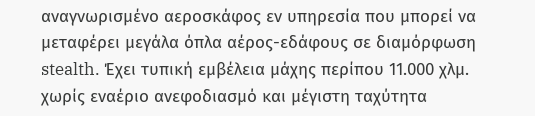αναγνωρισμένο αεροσκάφος εν υπηρεσία που μπορεί να μεταφέρει μεγάλα όπλα αέρος-εδάφους σε διαμόρφωση stealth. Έχει τυπική εμβέλεια μάχης περίπου 11.000 χλμ. χωρίς εναέριο ανεφοδιασμό και μέγιστη ταχύτητα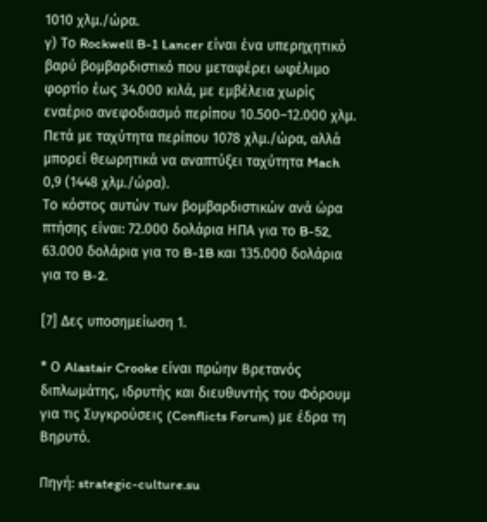1010 χλμ./ώρα.
γ) Το Rockwell B-1 Lancer είναι ένα υπερηχητικό βαρύ βομβαρδιστικό που μεταφέρει ωφέλιμο φορτίο έως 34.000 κιλά, με εμβέλεια χωρίς εναέριο ανεφοδιασμό περίπου 10.500–12.000 χλμ. Πετά με ταχύτητα περίπου 1078 χλμ./ώρα, αλλά μπορεί θεωρητικά να αναπτύξει ταχύτητα Mach 0,9 (1448 χλμ./ώρα).
Το κόστος αυτών των βομβαρδιστικών ανά ώρα πτήσης είναι: 72.000 δολάρια ΗΠΑ για το B-52, 63.000 δολάρια για το B-1B και 135.000 δολάρια για το B-2.

[7] Δες υποσημείωση 1.

* Ο Alastair Crooke είναι πρώην Βρετανός διπλωμάτης, ιδρυτής και διευθυντής του Φόρουμ για τις Συγκρούσεις (Conflicts Forum) με έδρα τη Βηρυτό.

Πηγή: strategic-culture.su